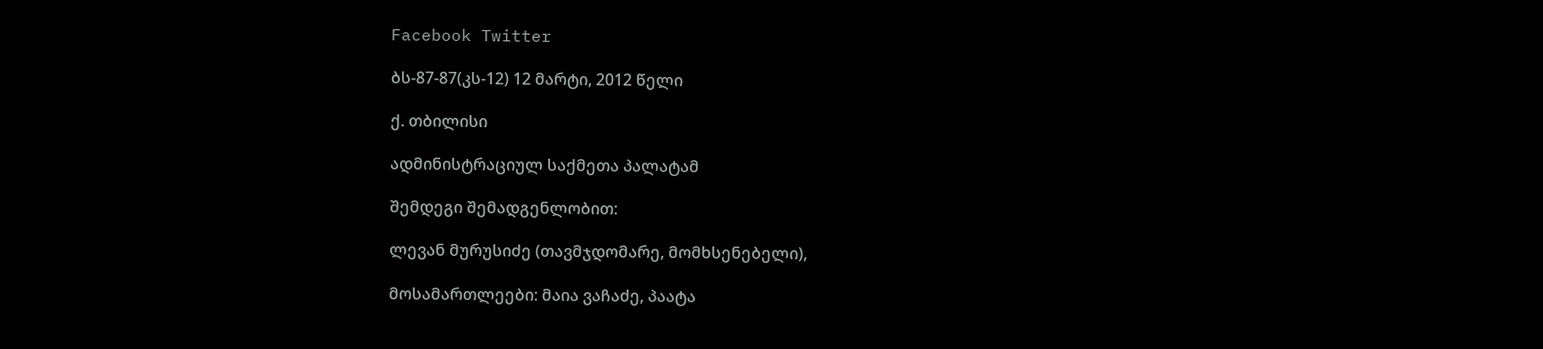Facebook Twitter

ბს-87-87(კს-12) 12 მარტი, 2012 წელი

ქ. თბილისი

ადმინისტრაციულ საქმეთა პალატამ

შემდეგი შემადგენლობით:

ლევან მურუსიძე (თავმჯდომარე, მომხსენებელი),

მოსამართლეები: მაია ვაჩაძე, პაატა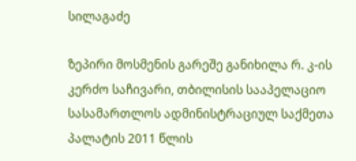სილაგაძე

ზეპირი მოსმენის გარეშე განიხილა რ. კ-ის კერძო საჩივარი, თბილისის სააპელაციო სასამართლოს ადმინისტრაციულ საქმეთა პალატის 2011 წლის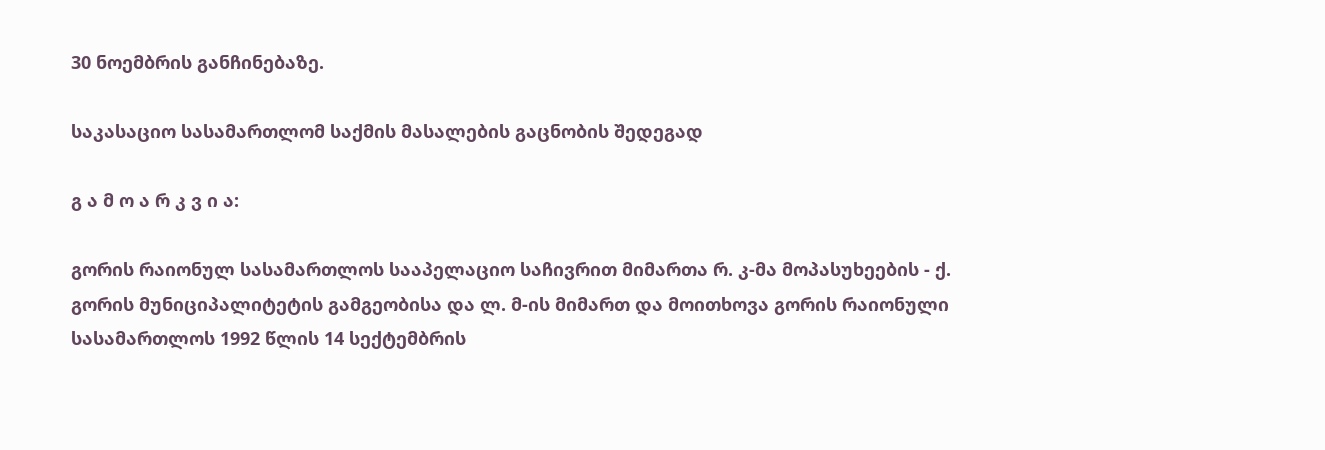30 ნოემბრის განჩინებაზე.

საკასაციო სასამართლომ საქმის მასალების გაცნობის შედეგად

გ ა მ ო ა რ კ ვ ი ა:

გორის რაიონულ სასამართლოს სააპელაციო საჩივრით მიმართა რ. კ-მა მოპასუხეების - ქ. გორის მუნიციპალიტეტის გამგეობისა და ლ. მ-ის მიმართ და მოითხოვა გორის რაიონული სასამართლოს 1992 წლის 14 სექტემბრის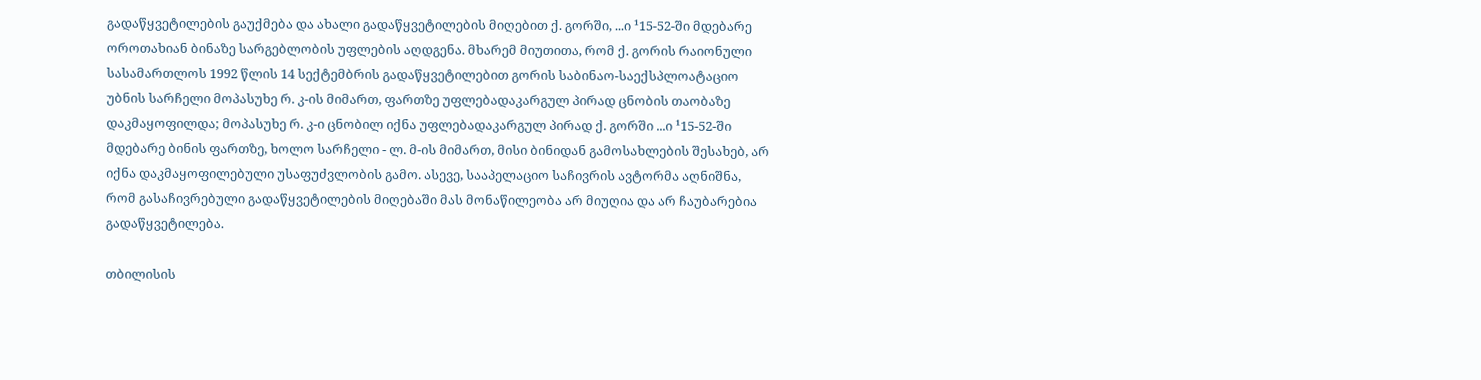გადაწყვეტილების გაუქმება და ახალი გადაწყვეტილების მიღებით ქ. გორში, ...ი ¹15-52-ში მდებარე ოროთახიან ბინაზე სარგებლობის უფლების აღდგენა. მხარემ მიუთითა, რომ ქ. გორის რაიონული სასამართლოს 1992 წლის 14 სექტემბრის გადაწყვეტილებით გორის საბინაო-საექსპლოატაციო უბნის სარჩელი მოპასუხე რ. კ-ის მიმართ, ფართზე უფლებადაკარგულ პირად ცნობის თაობაზე დაკმაყოფილდა; მოპასუხე რ. კ-ი ცნობილ იქნა უფლებადაკარგულ პირად ქ. გორში ...ი ¹15-52-ში მდებარე ბინის ფართზე, ხოლო სარჩელი - ლ. მ-ის მიმართ, მისი ბინიდან გამოსახლების შესახებ, არ იქნა დაკმაყოფილებული უსაფუძვლობის გამო. ასევე, სააპელაციო საჩივრის ავტორმა აღნიშნა, რომ გასაჩივრებული გადაწყვეტილების მიღებაში მას მონაწილეობა არ მიუღია და არ ჩაუბარებია გადაწყვეტილება.

თბილისის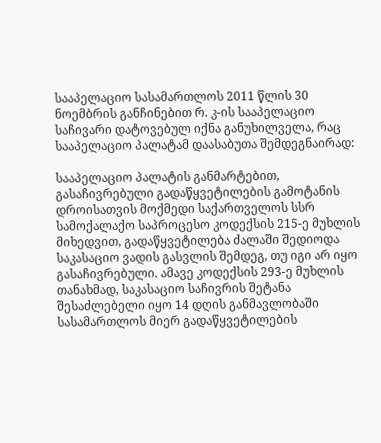სააპელაციო სასამართლოს 2011 წლის 30 ნოემბრის განჩინებით რ. კ-ის სააპელაციო საჩივარი დატოვებულ იქნა განუხილველა, რაც სააპელაციო პალატამ დაასაბუთა შემდეგნაირად:

სააპელაციო პალატის განმარტებით, გასაჩივრებული გადაწყვეტილების გამოტანის დროისათვის მოქმედი საქართველოს სსრ სამოქალაქო საპროცესო კოდექსის 215-ე მუხლის მიხედვით, გადაწყვეტილება ძალაში შედიოდა საკასაციო ვადის გასვლის შემდეგ, თუ იგი არ იყო გასაჩივრებული. ამავე კოდექსის 293-ე მუხლის თანახმად, საკასაციო საჩივრის შეტანა შესაძლებელი იყო 14 დღის განმავლობაში სასამართლოს მიერ გადაწყვეტილების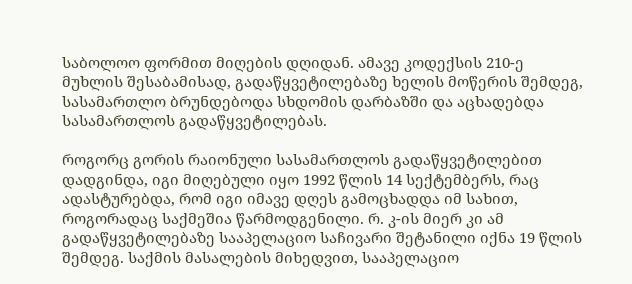საბოლოო ფორმით მიღების დღიდან. ამავე კოდექსის 210-ე მუხლის შესაბამისად, გადაწყვეტილებაზე ხელის მოწერის შემდეგ, სასამართლო ბრუნდებოდა სხდომის დარბაზში და აცხადებდა სასამართლოს გადაწყვეტილებას.

როგორც გორის რაიონული სასამართლოს გადაწყვეტილებით დადგინდა, იგი მიღებული იყო 1992 წლის 14 სექტემბერს, რაც ადასტურებდა, რომ იგი იმავე დღეს გამოცხადდა იმ სახით, როგორადაც საქმეშია წარმოდგენილი. რ. კ-ის მიერ კი ამ გადაწყვეტილებაზე სააპელაციო საჩივარი შეტანილი იქნა 19 წლის შემდეგ. საქმის მასალების მიხედვით, სააპელაციო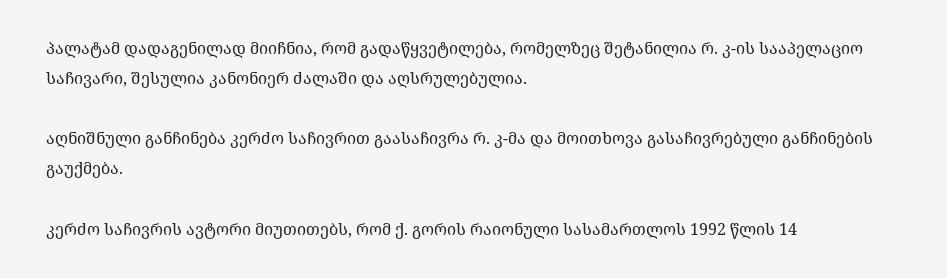პალატამ დადაგენილად მიიჩნია, რომ გადაწყვეტილება, რომელზეც შეტანილია რ. კ-ის სააპელაციო საჩივარი, შესულია კანონიერ ძალაში და აღსრულებულია.

აღნიშნული განჩინება კერძო საჩივრით გაასაჩივრა რ. კ-მა და მოითხოვა გასაჩივრებული განჩინების გაუქმება.

კერძო საჩივრის ავტორი მიუთითებს, რომ ქ. გორის რაიონული სასამართლოს 1992 წლის 14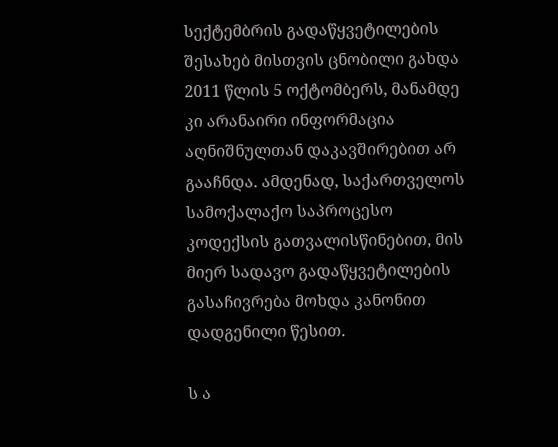სექტემბრის გადაწყვეტილების შესახებ მისთვის ცნობილი გახდა 2011 წლის 5 ოქტომბერს, მანამდე კი არანაირი ინფორმაცია აღნიშნულთან დაკავშირებით არ გააჩნდა. ამდენად, საქართველოს სამოქალაქო საპროცესო კოდექსის გათვალისწინებით, მის მიერ სადავო გადაწყვეტილების გასაჩივრება მოხდა კანონით დადგენილი წესით.

ს ა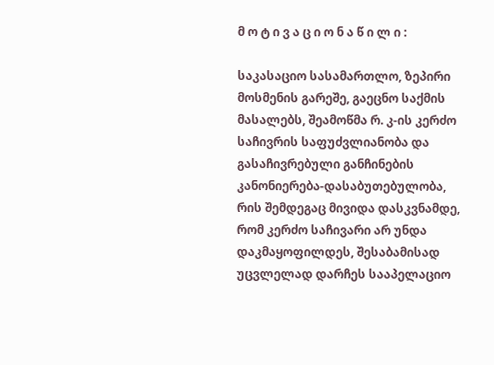მ ო ტ ი ვ ა ც ი ო ნ ა წ ი ლ ი :

საკასაციო სასამართლო, ზეპირი მოსმენის გარეშე, გაეცნო საქმის მასალებს, შეამოწმა რ. კ-ის კერძო საჩივრის საფუძვლიანობა და გასაჩივრებული განჩინების კანონიერება-დასაბუთებულობა, რის შემდეგაც მივიდა დასკვნამდე, რომ კერძო საჩივარი არ უნდა დაკმაყოფილდეს, შესაბამისად უცვლელად დარჩეს სააპელაციო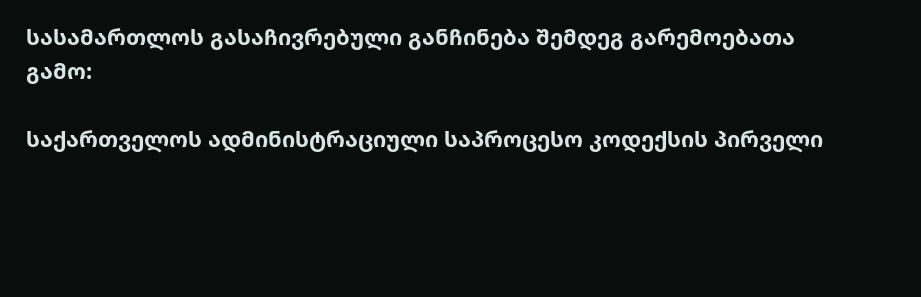სასამართლოს გასაჩივრებული განჩინება შემდეგ გარემოებათა გამო:

საქართველოს ადმინისტრაციული საპროცესო კოდექსის პირველი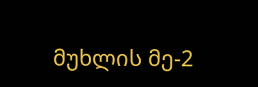მუხლის მე-2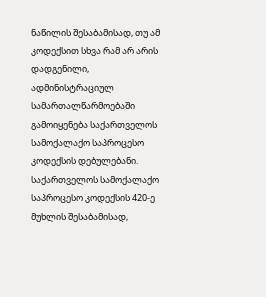ნაწილის შესაბამისად, თუ ამ კოდექსით სხვა რამ არ არის დადგენილი, ადმინისტრაციულ სამართალწარმოებაში გამოიყენება საქართველოს სამოქალაქო საპროცესო კოდექსის დებულებანი. საქართველოს სამოქალაქო საპროცესო კოდექსის 420-ე მუხლის შესაბამისად,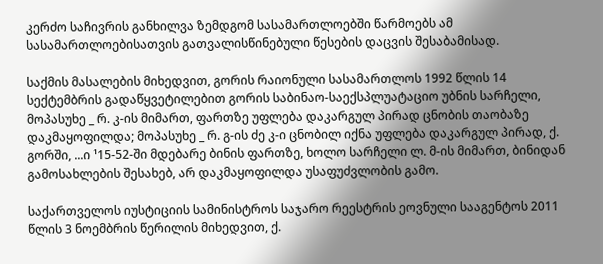კერძო საჩივრის განხილვა ზემდგომ სასამართლოებში წარმოებს ამ სასამართლოებისათვის გათვალისწინებული წესების დაცვის შესაბამისად.

საქმის მასალების მიხედვით, გორის რაიონული სასამართლოს 1992 წლის 14 სექტემბრის გადაწყვეტილებით გორის საბინაო-საექსპლუატაციო უბნის სარჩელი, მოპასუხე _ რ. კ-ის მიმართ, ფართზე უფლება დაკარგულ პირად ცნობის თაობაზე დაკმაყოფილდა; მოპასუხე _ რ. გ-ის ძე კ-ი ცნობილ იქნა უფლება დაკარგულ პირად, ქ. გორში, ...ი ¹15-52-ში მდებარე ბინის ფართზე, ხოლო სარჩელი ლ. მ-ის მიმართ, ბინიდან გამოსახლების შესახებ, არ დაკმაყოფილდა უსაფუძვლობის გამო.

საქართველოს იუსტიციის სამინისტროს საჯარო რეესტრის ეოვნული სააგენტოს 2011 წლის 3 ნოემბრის წერილის მიხედვით, ქ.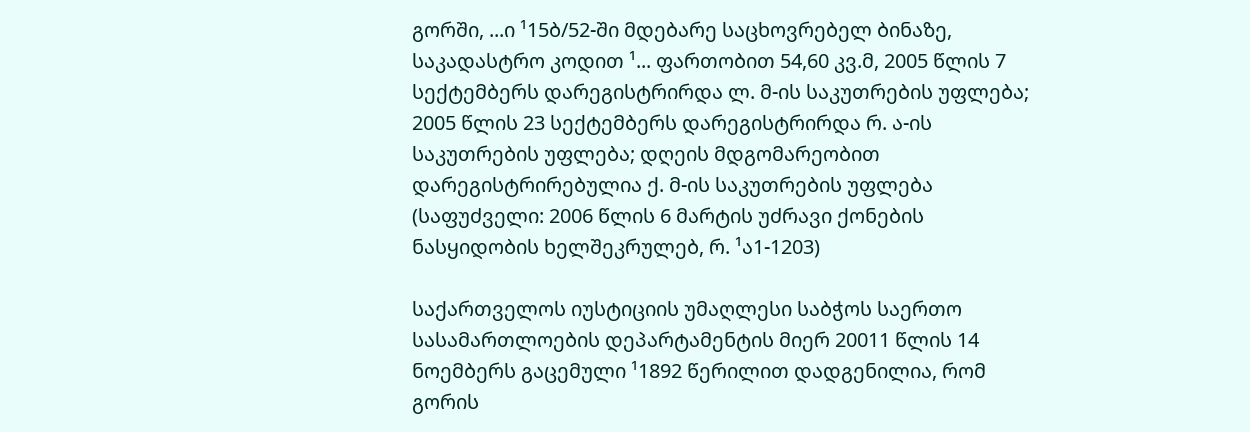გორში, ...ი ¹15ბ/52-ში მდებარე საცხოვრებელ ბინაზე, საკადასტრო კოდით ¹... ფართობით 54,60 კვ.მ, 2005 წლის 7 სექტემბერს დარეგისტრირდა ლ. მ-ის საკუთრების უფლება; 2005 წლის 23 სექტემბერს დარეგისტრირდა რ. ა-ის საკუთრების უფლება; დღეის მდგომარეობით დარეგისტრირებულია ქ. მ-ის საკუთრების უფლება (საფუძველი: 2006 წლის 6 მარტის უძრავი ქონების ნასყიდობის ხელშეკრულებ, რ. ¹ა1-1203)

საქართველოს იუსტიციის უმაღლესი საბჭოს საერთო სასამართლოების დეპარტამენტის მიერ 20011 წლის 14 ნოემბერს გაცემული ¹1892 წერილით დადგენილია, რომ გორის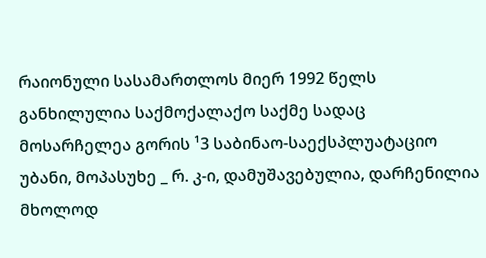რაიონული სასამართლოს მიერ 1992 წელს განხილულია საქმოქალაქო საქმე სადაც მოსარჩელეა გორის ¹3 საბინაო-საექსპლუატაციო უბანი, მოპასუხე _ რ. კ-ი, დამუშავებულია, დარჩენილია მხოლოდ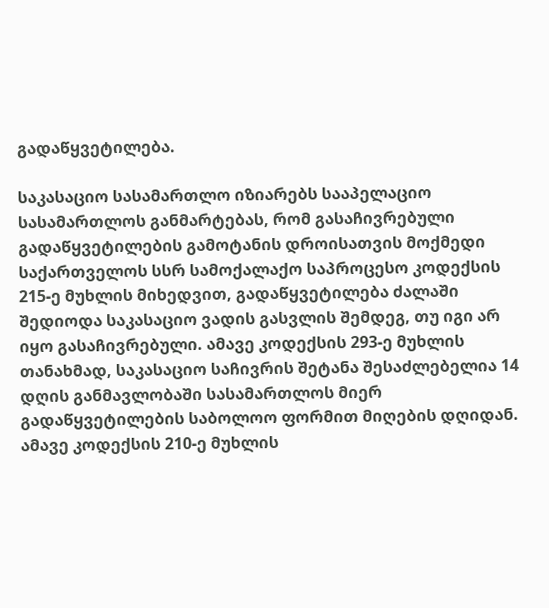გადაწყვეტილება.

საკასაციო სასამართლო იზიარებს სააპელაციო სასამართლოს განმარტებას, რომ გასაჩივრებული გადაწყვეტილების გამოტანის დროისათვის მოქმედი საქართველოს სსრ სამოქალაქო საპროცესო კოდექსის 215-ე მუხლის მიხედვით, გადაწყვეტილება ძალაში შედიოდა საკასაციო ვადის გასვლის შემდეგ, თუ იგი არ იყო გასაჩივრებული. ამავე კოდექსის 293-ე მუხლის თანახმად, საკასაციო საჩივრის შეტანა შესაძლებელია 14 დღის განმავლობაში სასამართლოს მიერ გადაწყვეტილების საბოლოო ფორმით მიღების დღიდან. ამავე კოდექსის 210-ე მუხლის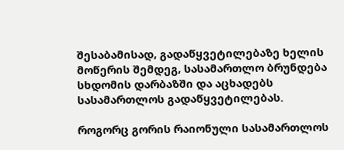შესაბამისად, გადაწყვეტილებაზე ხელის მოწერის შემდეგ, სასამართლო ბრუნდება სხდომის დარბაზში და აცხადებს სასამართლოს გადაწყვეტილებას.

როგორც გორის რაიონული სასამართლოს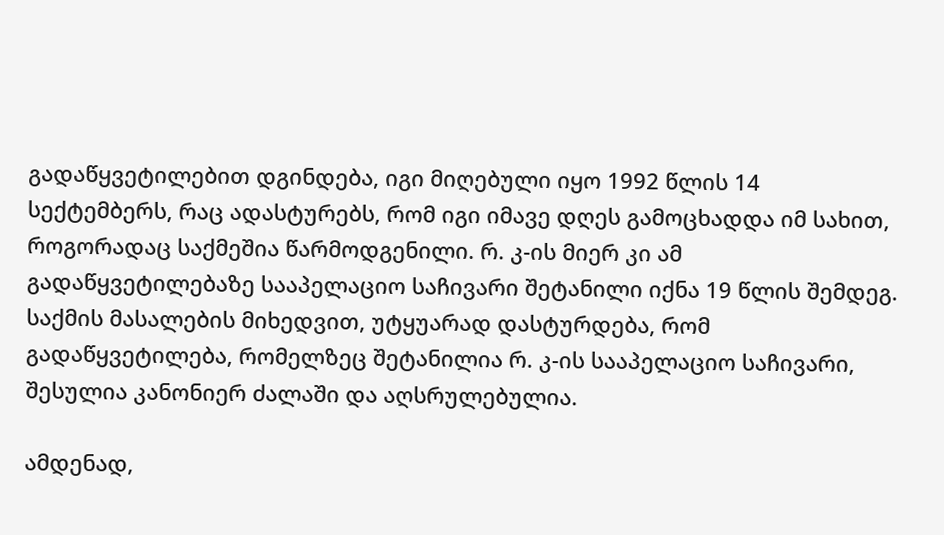გადაწყვეტილებით დგინდება, იგი მიღებული იყო 1992 წლის 14 სექტემბერს, რაც ადასტურებს, რომ იგი იმავე დღეს გამოცხადდა იმ სახით, როგორადაც საქმეშია წარმოდგენილი. რ. კ-ის მიერ კი ამ გადაწყვეტილებაზე სააპელაციო საჩივარი შეტანილი იქნა 19 წლის შემდეგ. საქმის მასალების მიხედვით, უტყუარად დასტურდება, რომ გადაწყვეტილება, რომელზეც შეტანილია რ. კ-ის სააპელაციო საჩივარი, შესულია კანონიერ ძალაში და აღსრულებულია.

ამდენად,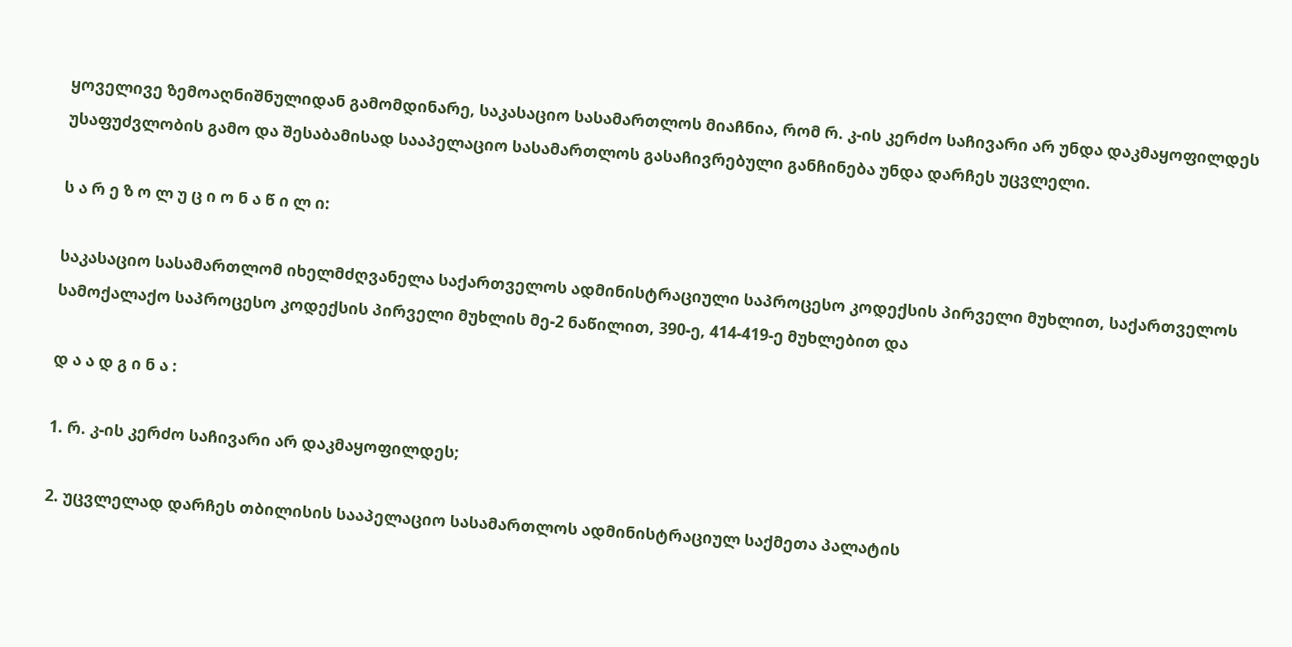ყოველივე ზემოაღნიშნულიდან გამომდინარე, საკასაციო სასამართლოს მიაჩნია, რომ რ. კ-ის კერძო საჩივარი არ უნდა დაკმაყოფილდეს უსაფუძვლობის გამო და შესაბამისად სააპელაციო სასამართლოს გასაჩივრებული განჩინება უნდა დარჩეს უცვლელი.

ს ა რ ე ზ ო ლ უ ც ი ო ნ ა წ ი ლ ი:

საკასაციო სასამართლომ იხელმძღვანელა საქართველოს ადმინისტრაციული საპროცესო კოდექსის პირველი მუხლით, საქართველოს სამოქალაქო საპროცესო კოდექსის პირველი მუხლის მე-2 ნაწილით, 390-ე, 414-419-ე მუხლებით და

დ ა ა დ გ ი ნ ა :

1. რ. კ-ის კერძო საჩივარი არ დაკმაყოფილდეს;

2. უცვლელად დარჩეს თბილისის სააპელაციო სასამართლოს ადმინისტრაციულ საქმეთა პალატის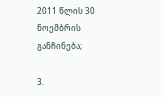2011 წლის 30 ნოემბრის განჩინება;

3.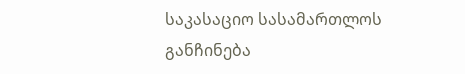საკასაციო სასამართლოს განჩინება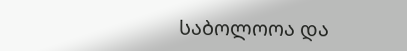საბოლოოა და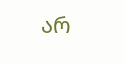არ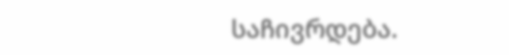საჩივრდება.